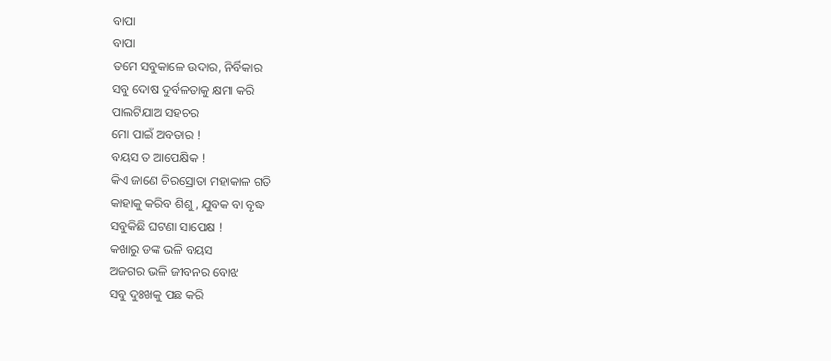ବାପା
ବାପା
ତମେ ସବୁକାଳେ ଉଦାର, ନିର୍ବିକାର
ସବୁ ଦୋଷ ଦୁର୍ବଳତାକୁ କ୍ଷମା କରି
ପାଲଟିଯାଅ ସହଚର
ମୋ ପାଇଁ ଅବତାର !
ବୟସ ତ ଆପେକ୍ଷିକ !
କିଏ ଜାଣେ ଚିରସ୍ରୋତା ମହାକାଳ ଗତି
କାହାକୁ କରିବ ଶିଶୁ, ଯୁବକ ବା ବୃଦ୍ଧ
ସବୁକିଛି ଘଟଣା ସାପେକ୍ଷ !
କଖାରୁ ଡଙ୍କ ଭଳି ବୟସ
ଅଜଗର ଭଳି ଜୀବନର ବୋଝ
ସବୁ ଦୁଃଖକୁ ପଛ କରି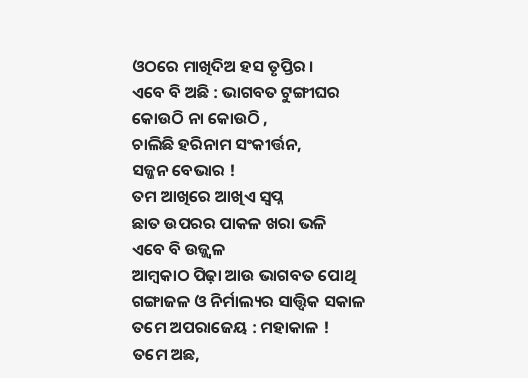ଓଠରେ ମାଖିଦିଅ ହସ ତୃପ୍ତିର ।
ଏବେ ବି ଅଛି : ଭାଗବତ ଟୁଙ୍ଗୀଘର
କୋଉଠି ନା କୋଉଠି ,
ଚାଲିଛି ହରିନାମ ସଂକୀର୍ତ୍ତନ,
ସଜ୍ଜନ ବେଭାର !
ତମ ଆଖିରେ ଆଖିଏ ସ୍ୱପ୍ନ
ଛାତ ଉପରର ପାକଳ ଖରା ଭଳି
ଏବେ ବି ଉଜ୍ଜ୍ୱଳ
ଆମ୍ବକାଠ ପିଢ଼ା ଆଉ ଭାଗବତ ପୋଥି
ଗଙ୍ଗାଜଳ ଓ ନିର୍ମାଲ୍ୟର ସାତ୍ତ୍ଵିକ ସକାଳ
ତମେ ଅପରାଜେୟ : ମହାକାଳ !
ତମେ ଅଛ,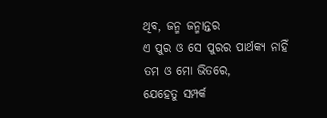ଥିବ, ଜନ୍ମ ଜନ୍ମାନ୍ତର
ଏ ପୁର ଓ ସେ ପୁରର ପାର୍ଥକ୍ୟ ନାହିଁ
ତମ ଓ ମୋ ଭିତରେ,
ଯେହେତୁ ସମ୍ପର୍କ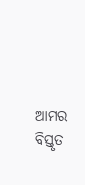ଆମର
ବିସ୍ତୃତ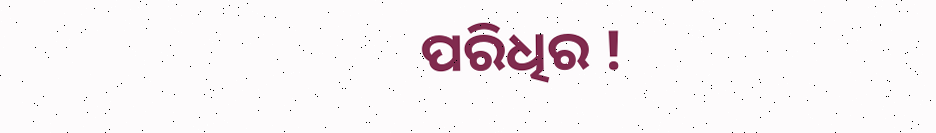ପରିଧିର !